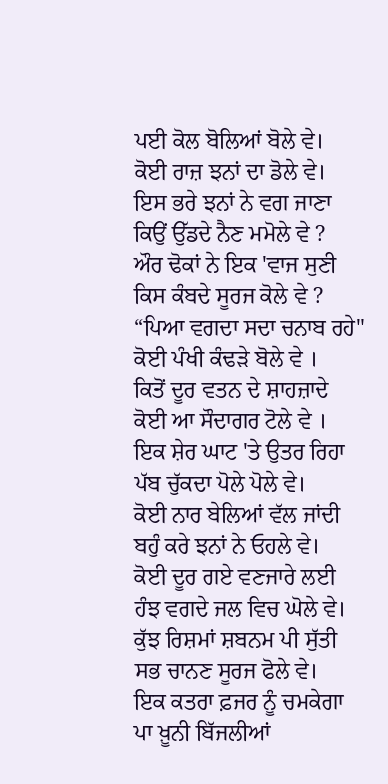ਪਈ ਕੋਲ ਬੋਲਿਆਂ ਬੋਲੇ ਵੇ।
ਕੋਈ ਰਾਜ਼ ਝਨਾਂ ਦਾ ਡੋਲੇ ਵੇ।
ਇਸ ਭਰੇ ਝਨਾਂ ਨੇ ਵਗ ਜਾਣਾ
ਕਿਉਂ ਉੱਡਦੇ ਨੈਣ ਮਮੋਲੇ ਵੇ ?
ਔਰ ਢੋਕਾਂ ਨੇ ਇਕ 'ਵਾਜ ਸੁਣੀ
ਕਿਸ ਕੰਬਦੇ ਸੂਰਜ ਕੋਲੇ ਵੇ ?
“ਪਿਆ ਵਗਦਾ ਸਦਾ ਚਨਾਬ ਰਹੇ"
ਕੋਈ ਪੰਖੀ ਕੰਢੜੇ ਬੋਲੇ ਵੇ ।
ਕਿਤੋਂ ਦੂਰ ਵਤਨ ਦੇ ਸ਼ਾਹਜ਼ਾਦੇ
ਕੋਈ ਆ ਸੌਦਾਗਰ ਟੋਲੇ ਵੇ ।
ਇਕ ਸ਼ੇਰ ਘਾਟ 'ਤੇ ਉਤਰ ਰਿਹਾ
ਪੱਬ ਚੁੱਕਦਾ ਪੋਲੇ ਪੋਲੇ ਵੇ।
ਕੋਈ ਨਾਰ ਬੇਲਿਆਂ ਵੱਲ ਜਾਂਦੀ
ਬਹੁੰ ਕਰੇ ਝਨਾਂ ਨੇ ਓਹਲੇ ਵੇ।
ਕੋਈ ਦੂਰ ਗਏ ਵਣਜਾਰੇ ਲਈ
ਹੰਝ ਵਗਦੇ ਜਲ ਵਿਚ ਘੋਲੇ ਵੇ।
ਕੁੱਝ ਰਿਸ਼ਮਾਂ ਸ਼ਬਨਮ ਪੀ ਸੁੱਤੀ
ਸਭ ਚਾਨਣ ਸੂਰਜ ਫੋਲੇ ਵੇ।
ਇਕ ਕਤਰਾ ਫ਼ਜਰ ਨੂੰ ਚਮਕੇਗਾ
ਪਾ ਖ਼ੂਨੀ ਬਿੱਜਲੀਆਂ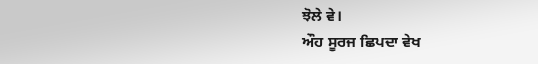ਝੋਲੇ ਵੇ।
ਔਹ ਸੂਰਜ ਛਿਪਦਾ ਵੇਖ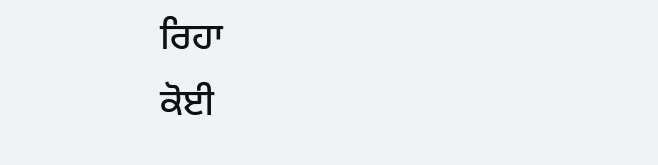ਰਿਹਾ
ਕੋਈ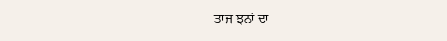ਤਾਜ ਝਨਾਂ ਦਾ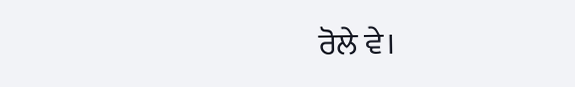ਰੋਲੇ ਵੇ।